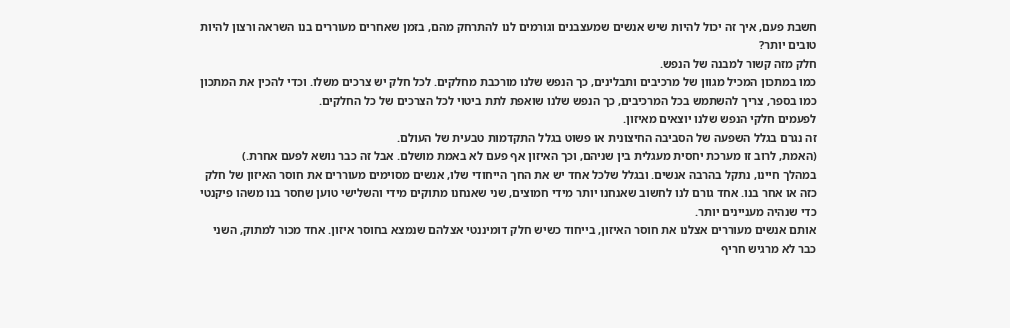חשבת פעם, איך זה יכול להיות שיש אנשים שמעצבנים וגורמים לנו להתרחק מהם, בזמן שאחרים מעוררים בנו השראה ורצון להיות טובים יותר?
חלק מזה קשור למבנה של הנפש.
כמו במתכון המכיל מגוון של מרכיבים ותבלינים, כך הנפש שלנו מורכבת מחלקים. לכל חלק יש צרכים משלו. וכדי להכין את המתכון כמו בספר, צריך להשתמש בכל המרכיבים, כך הנפש שלנו שואפת לתת ביטוי לכל הצרכים של כל החלקים.
לפעמים חלקי הנפש שלנו יוצאים מאיזון.
זה נגרם בגלל השפעה של הסביבה החיצונית או פשוט בגלל התקדמות טבעית של העולם.
(האמת, לרוב זו מערכת יחסית מעגלית בין שניהם, וכך האיזון אף פעם לא באמת מושלם. אבל זה כבר נושא לפעם אחרת.)
במהלך חיינו, נתקל בהרבה אנשים. ובגלל שלכל אחד יש את החך הייחודי שלו, אנשים מסוימים מעוררים את חוסר האיזון של חלק כזה או אחר בנו. אחד גורם לנו לחשוב שאנחנו יותר מידי חמוצים, שני שאנחנו מתוקים מידי והשלישי טוען שחסר בנו משהו פיקנטי כדי שנהיה מעניינים יותר.
אותם אנשים מעוררים אצלנו את חוסר האיזון, בייחוד כשיש חלק דומיננטי אצלהם שנמצא בחוסר איזון. אחד מכור למתוק, השני כבר לא מרגיש חריף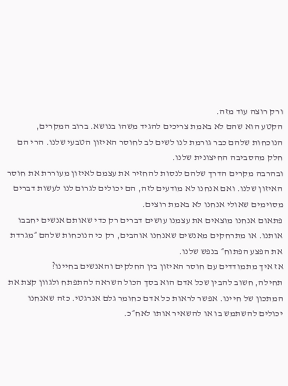ורק רוצה עוד מזה.
הקטע הוא שהם לא באמת צריכים להגיד משהו בנושא. ברוב המקרים, הנוכחות שלהם כבר גורמת לנו לשים לב לחוסר האיזון הטבעי שלנו. הרי הם חלק מהסביבה החיצונית שלנו.
ובהרבה מקרים הדרך שלהם לנסות להחזיר את עצמם לאיזון מעוררת את חוסר האיזון שלנו. ואם אנחנו לא מודעים לזה, הם יכולים לגרום לנו לעשות דברים מסוימים שאולי אנחנו לא באמת רוצים.
פתאום אנחנו מוצאים את עצמנו עושים דברים רק כדי שאותם אנשים יחבבו אותנו. או מתרחקים מאנשים שאנחנו אוהבים, רק כי הנוכחות שלהם ״מגרדת את הפצע הפתוח״ בנפש שלנו.
אז איך מתמודדים עם חוסר האיזון בין החלקים והאנשים בחיינו?
תחילה, חשוב להבין שכל אדם הוא בסך הכול השראה להתפתח ולגוון קצת את המתכון של חיינו. אפשר לראות כל אדם כחומר גלם אנרגטי. כזה שאנחנו יכולים להשתמש בו או להשאיר אותו לאח״כ.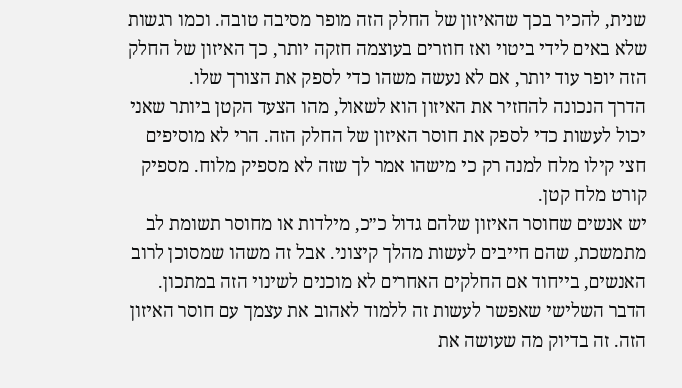שנית, להכיר בכך שהאיזון של החלק הזה מופר מסיבה טובה. וכמו רגשות שלא באים לידי ביטוי ואז חוזרים בעוצמה חזקה יותר, כך האיזון של החלק הזה יופר עוד יותר, אם לא נעשה משהו כדי לספק את הצורך שלו.
הדרך הנכונה להחזיר את האיזון הוא לשאול, מהו הצעד הקטן ביותר שאני יכול לעשות כדי לספק את חוסר האיזון של החלק הזה. הרי לא מוסיפים חצי קילו מלח למנה רק כי מישהו אמר לך שזה לא מספיק מלוח. מספיק קורט מלח קטן.
יש אנשים שחוסר האיזון שלהם גדול כ״כ, מילדות או מחוסר תשומת לב מתמשכת, שהם חייבים לעשות מהלך קיצוני. אבל זה משהו שמסוכן לרוב האנשים, בייחוד אם החלקים האחרים לא מוכנים לשינוי הזה במתכון.
הדבר השלישי שאפשר לעשות זה ללמוד לאהוב את עצמך עם חוסר האיזון הזה. זה בדיוק מה שעושה את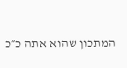המתכון שהוא אתה כ״כ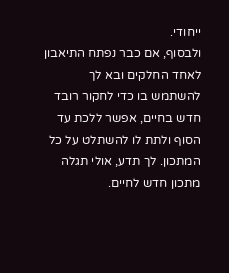ייחודי.
ולבסוף, אם כבר נפתח התיאבון לאחד החלקים ובא לך להשתמש בו כדי לחקור רובד חדש בחיים, אפשר ללכת עד הסוף ולתת לו להשתלט על כל המתכון. לך תדע, אולי תגלה מתכון חדש לחיים.